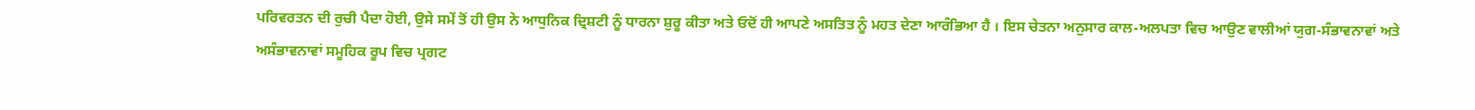ਪਰਿਵਰਤਨ ਦੀ ਰੁਚੀ ਪੈਦਾ ਹੋਈ, ਉਸੇ ਸਮੇਂ ਤੋਂ ਹੀ ਉਸ ਨੇ ਆਧੁਨਿਕ ਦ੍ਰਿਸ਼ਟੀ ਨੂੰ ਧਾਰਨਾ ਸ਼ੁਰੂ ਕੀਤਾ ਅਤੇ ਓਦੋਂ ਹੀ ਆਪਣੇ ਅਸਤਿਤ ਨੂੰ ਮਹਤ ਦੇਣਾ ਆਰੰਭਿਆ ਹੈ । ਇਸ ਚੇਤਨਾ ਅਨੁਸਾਰ ਕਾਲ-ਅਲਪਤਾ ਵਿਚ ਆਉਣ ਵਾਲੀਆਂ ਯੁਗ-ਸੰਭਾਵਨਾਵਾਂ ਅਤੇ ਅਸੰਭਾਵਨਾਵਾਂ ਸਮੂਹਿਕ ਰੂਪ ਵਿਚ ਪ੍ਰਗਟ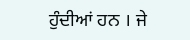ਹੁੰਦੀਆਂ ਹਨ । ਜੇ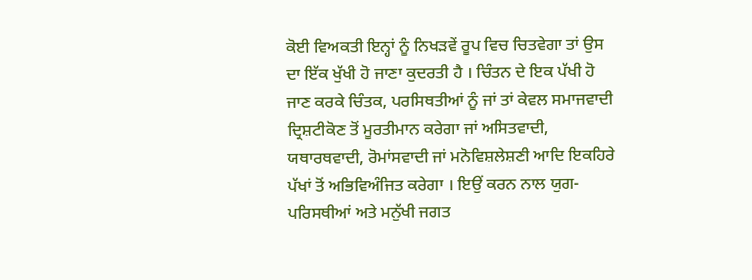ਕੋਈ ਵਿਅਕਤੀ ਇਨ੍ਹਾਂ ਨੂੰ ਨਿਖੜਵੇਂ ਰੂਪ ਵਿਚ ਚਿਤਵੇਗਾ ਤਾਂ ਉਸ ਦਾ ਇੱਕ ਖੁੱਖੀ ਹੋ ਜਾਣਾ ਕੁਦਰਤੀ ਹੈ । ਚਿੰਤਨ ਦੇ ਇਕ ਪੱਖੀ ਹੋ ਜਾਣ ਕਰਕੇ ਚਿੰਤਕ, ਪਰਸਿਥਤੀਆਂ ਨੂੰ ਜਾਂ ਤਾਂ ਕੇਵਲ ਸਮਾਜਵਾਦੀ ਦ੍ਰਿਸ਼ਟੀਕੋਣ ਤੋਂ ਮੂਰਤੀਮਾਨ ਕਰੇਗਾ ਜਾਂ ਅਸਿਤਵਾਦੀ, ਯਥਾਰਥਵਾਦੀ, ਰੋਮਾਂਸਵਾਦੀ ਜਾਂ ਮਨੋਵਿਸ਼ਲੇਸ਼ਣੀ ਆਦਿ ਇਕਹਿਰੇ ਪੱਖਾਂ ਤੋਂ ਅਭਿਵਿਅੰਜਿਤ ਕਰੇਗਾ । ਇਉਂ ਕਰਨ ਨਾਲ ਯੁਗ-ਪਰਿਸਥੀਆਂ ਅਤੇ ਮਨੁੱਖੀ ਜਗਤ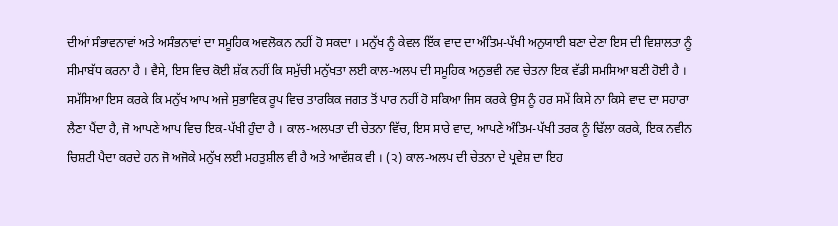ਦੀਆਂ ਸੰਭਾਵਨਾਵਾਂ ਅਤੇ ਅਸੰਭਨਾਵਾਂ ਦਾ ਸਮੂਹਿਕ ਅਵਲੋਕਨ ਨਹੀਂ ਹੋ ਸਕਦਾ । ਮਨੁੱਖ ਨੂੰ ਕੇਵਲ ਇੱਕ ਵਾਦ ਦਾ ਅੰਤਿਮ-ਪੱਖੀ ਅਨੁਯਾਈ ਬਣਾ ਦੇਣਾ ਇਸ ਦੀ ਵਿਸ਼ਾਲਤਾ ਨੂੰ ਸੀਮਾਬੱਧ ਕਰਨਾ ਹੈ । ਵੈਸੇ, ਇਸ ਵਿਚ ਕੋਈ ਸ਼ੱਕ ਨਹੀਂ ਕਿ ਸਮੁੱਚੀ ਮਨੁੱਖਤਾ ਲਈ ਕਾਲ-ਅਲਪ ਦੀ ਸਮੂਹਿਕ ਅਨੁਭਵੀ ਨਵ ਚੇਤਨਾ ਇਕ ਵੱਡੀ ਸਮਸਿਆ ਬਣੀ ਹੋਈ ਹੈ । ਸਮੱਸਿਆ ਇਸ ਕਰਕੇ ਕਿ ਮਨੁੱਖ ਆਪ ਅਜੇ ਸੁਭਾਵਿਕ ਰੂਪ ਵਿਚ ਤਾਰਕਿਕ ਜਗਤ ਤੋਂ ਪਾਰ ਨਹੀਂ ਹੋ ਸਕਿਆ ਜਿਸ ਕਰਕੇ ਉਸ ਨੂੰ ਹਰ ਸਮੇਂ ਕਿਸੇ ਨਾ ਕਿਸੇ ਵਾਦ ਦਾ ਸਹਾਰਾ ਲੈਣਾ ਪੈਂਦਾ ਹੈ, ਜੋ ਆਪਣੇ ਆਪ ਵਿਚ ਇਕ-ਪੱਖੀ ਹੁੰਦਾ ਹੈ । ਕਾਲ-ਅਲਪਤਾ ਦੀ ਚੇਤਨਾ ਵਿੱਚ, ਇਸ ਸਾਰੇ ਵਾਦ, ਆਪਣੇ ਅੰਤਿਮ-ਪੱਖੀ ਤਰਕ ਨੂੰ ਢਿੱਲਾ ਕਰਕੇ, ਇਕ ਨਵੀਨ ਚਿਸ਼ਟੀ ਪੈਦਾ ਕਰਦੇ ਹਨ ਜੋ ਅਜੋਕੇ ਮਨੁੱਖ ਲਈ ਮਹਤੁਸ਼ੀਲ ਵੀ ਹੈ ਅਤੇ ਆਵੱਸ਼ਕ ਵੀ । (੨) ਕਾਲ-ਅਲਪ ਦੀ ਚੇਤਨਾ ਦੇ ਪ੍ਰਵੇਸ਼ ਦਾ ਇਹ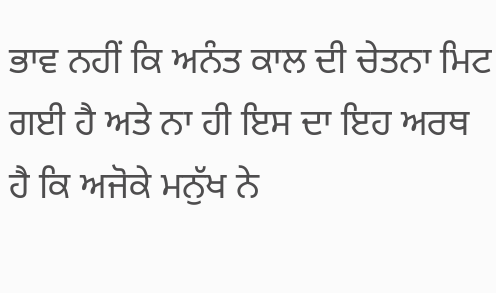ਭਾਵ ਨਹੀਂ ਕਿ ਅਨੰਤ ਕਾਲ ਦੀ ਚੇਤਨਾ ਮਿਟ ਗਈ ਹੈ ਅਤੇ ਨਾ ਹੀ ਇਸ ਦਾ ਇਹ ਅਰਥ ਹੈ ਕਿ ਅਜੋਕੇ ਮਨੁੱਖ ਨੇ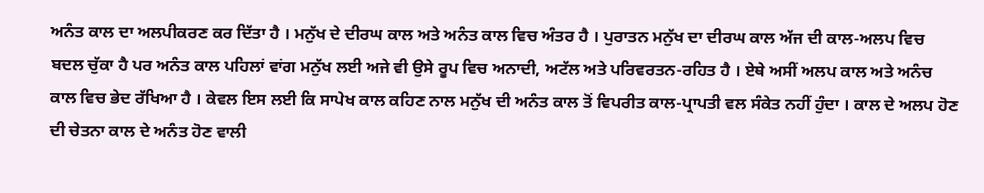ਅਨੰਤ ਕਾਲ ਦਾ ਅਲਪੀਕਰਣ ਕਰ ਦਿੱਤਾ ਹੈ । ਮਨੁੱਖ ਦੇ ਦੀਰਘ ਕਾਲ ਅਤੇ ਅਨੰਤ ਕਾਲ ਵਿਚ ਅੰਤਰ ਹੈ । ਪੁਰਾਤਨ ਮਨੁੱਖ ਦਾ ਦੀਰਘ ਕਾਲ ਅੱਜ ਦੀ ਕਾਲ-ਅਲਪ ਵਿਚ ਬਦਲ ਚੁੱਕਾ ਹੈ ਪਰ ਅਨੰਤ ਕਾਲ ਪਹਿਲਾਂ ਵਾਂਗ ਮਨੁੱਖ ਲਈ ਅਜੇ ਵੀ ਉਸੇ ਰੂਪ ਵਿਚ ਅਨਾਦੀ, ਅਟੱਲ ਅਤੇ ਪਰਿਵਰਤਨ-ਰਹਿਤ ਹੈ । ਏਥੇ ਅਸੀਂ ਅਲਪ ਕਾਲ ਅਤੇ ਅਨੰਚ ਕਾਲ ਵਿਚ ਭੇਦ ਰੱਖਿਆ ਹੈ । ਕੇਵਲ ਇਸ ਲਈ ਕਿ ਸਾਪੇਖ ਕਾਲ ਕਹਿਣ ਨਾਲ ਮਨੁੱਖ ਦੀ ਅਨੰਤ ਕਾਲ ਤੋਂ ਵਿਪਰੀਤ ਕਾਲ-ਪ੍ਰਾਪਤੀ ਵਲ ਸੰਕੇਤ ਨਹੀਂ ਹੁੰਦਾ । ਕਾਲ ਦੇ ਅਲਪ ਹੋਣ ਦੀ ਚੇਤਨਾ ਕਾਲ ਦੇ ਅਨੰਤ ਹੋਣ ਵਾਲੀ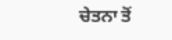ਚੇਤਨਾ ਤੋਂ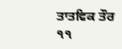ਤਾਤਵਿਕ ਤੌਰ ੧੧